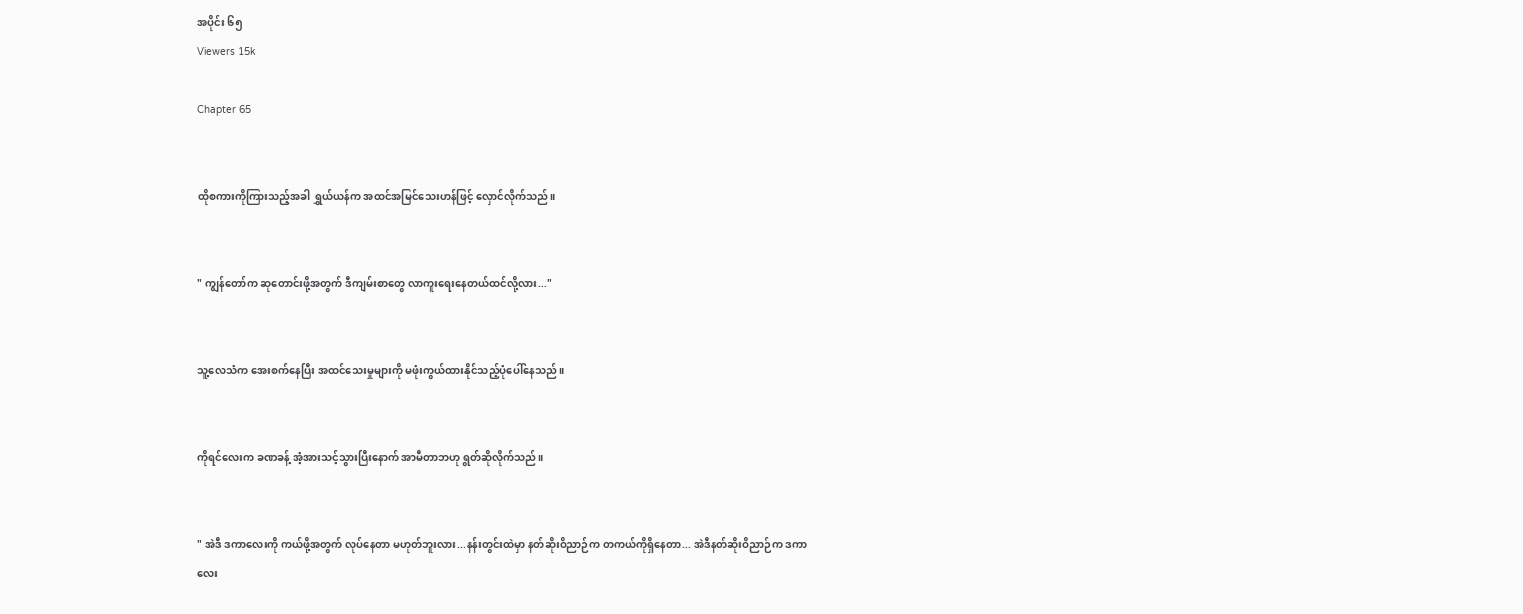အပိုင်း ၆၅
Viewers 15k

Chapter 65


ထိုစကားကိုကြားသည့်အခါ ရွှယ်ယန်က အထင်အမြင်သေးဟန်ဖြင့် လှောင်လိုက်သည်။


" ကျွန်တော်က ဆုတောင်းဖို့အတွက် ဒီကျမ်းစာတွေ လာကူးရေးနေတယ်ထင်လို့လား..."


သူ့လေသံက အေးစက်နေပြီး အထင်သေးမှုများကို မဖုံးကွယ်ထားနိုင်သည့်ပုံပေါ်နေသည်။


ကိုရင်လေးက ခဏခန့် အံ့အားသင့်သွားပြီးနောက် အာမီတာဘဟု ရွတ်ဆိုလိုက်သည်။


" အဲဒီ ဒကာလေးကို ကယ်ဖို့အတွက် လုပ်နေတာ မဟုတ်ဘူးလား...နန်းတွင်းထဲမှာ နတ်ဆိုးဝိညာဉ်က တကယ်ကိုရှိနေတာ... အဲဒီနတ်ဆိုးဝိညာဉ်က ဒကာလေး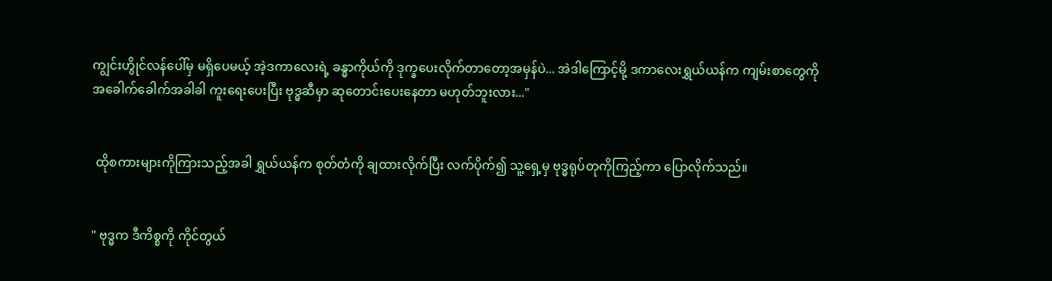ကျွင်းဟွိုင်လန်ပေါ်မှ မရှိပေမယ့် အဲ့ဒကာလေးရဲ့ ခန္ဓာကိုယ်ကို ဒုက္ခပေးလိုက်တာတော့အမှန်ပဲ... အဲဒါကြောင့်မို့ ဒကာလေးရွှယ်ယန်က ကျမ်းစာတွေကို အခေါက်ခေါက်အခါခါ ကူးရေးပေးပြီး ဗုဒ္ဓဆီမှာ ဆုတောင်းပေးနေတာ မဟုတ်ဘူးလား..."


 ထိုစကားများကိုကြားသည့်အခါ ရွှယ်ယန်က စုတ်တံကို ချထားလိုက်ပြီး လက်ပိုက်၍ သူ့ရှေ့မှ ဗုဒ္ဓရုပ်တုကိုကြည့်ကာ ပြောလိုက်သည်။


" ဗုဒ္ဓက ဒီကိစ္စကို ကိုင်တွယ်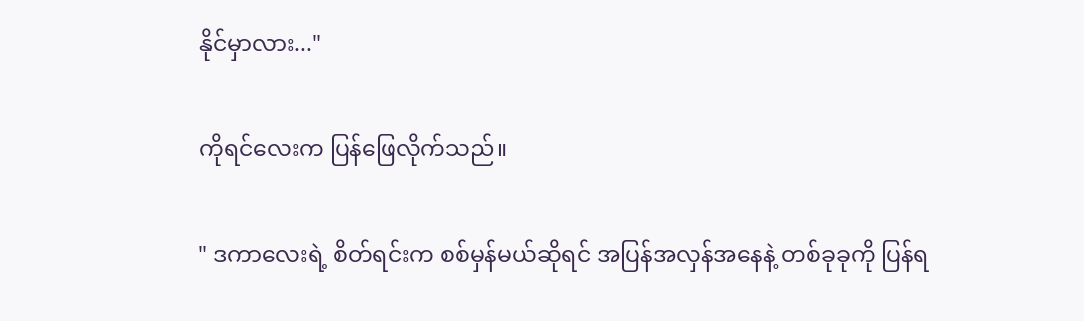နိုင်မှာလား..."


ကိုရင်လေးက ပြန်ဖြေလိုက်သည်။


" ဒကာလေးရဲ့ စိတ်ရင်းက စစ်မှန်မယ်ဆိုရင် အပြန်အလှန်အနေနဲ့ တစ်ခုခုကို ပြန်ရ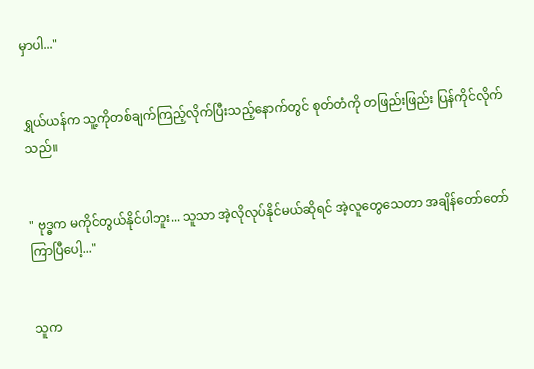မှာပါ..."


ရွှယ်ယန်က သူ့ကိုတစ်ချက်ကြည့်လိုက်ပြီးသည့်နောက်တွင် စုတ်တံကို တဖြည်းဖြည်း ပြန်ကိုင်လိုက်သည်။


" ဗုဒ္ဓက မကိုင်တွယ်နိုင်ပါဘူး... သူသာ အဲ့လိုလုပ်နိုင်မယ်ဆိုရင် အဲ့လူတွေသေ‌တာ အချိန်တော်တော်ကြာပြီပေါ့..."


သူက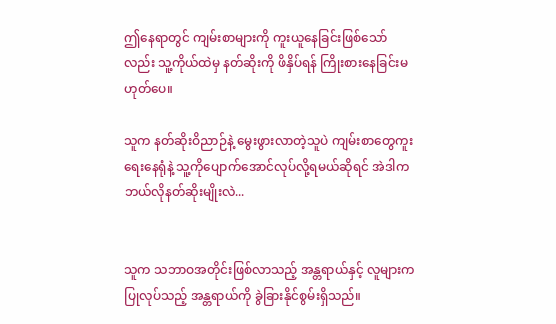ဤနေရာတွင် ကျမ်းစာများကို ကူးယူနေခြင်းဖြစ်သော်လည်း သူ့ကိုယ်ထဲမှ နတ်ဆိုးကို ဖိနှိပ်ရန် ကြိုးစားနေခြင်းမဟုတ်ပေ။

သူက နတ်ဆိုးဝိညာဉ်နဲ့ မွေးဖွားလာတဲ့သူပဲ ကျမ်းစာတွေကူးရေးနေရုံနဲ့ သူ့ကိုပျောက်အောင်လုပ်လို့ရမယ်ဆိုရင် အဲဒါက ဘယ်လိုနတ်ဆိုးမျိုးလဲ...


သူက သဘာဝအတိုင်းဖြစ်လာသည့် အန္တရာယ်နှင့် လူများက ပြုလုပ်သည့် အန္တရာယ်ကို ခွဲခြားနိုင်စွမ်းရှိသည်။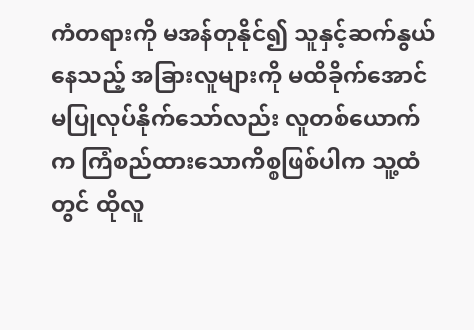ကံတရားကို မအန်တုနိုင်၍ သူနှင့်ဆက်နွယ်နေသည့် အခြားလူများကို မထိခိုက်အောင် မပြုလုပ်နိုက်သော်လည်း လူတစ်ယောက်က ကြံစည်ထားသောကိစ္စဖြစ်ပါက သူ့ထံတွင် ထိုလူ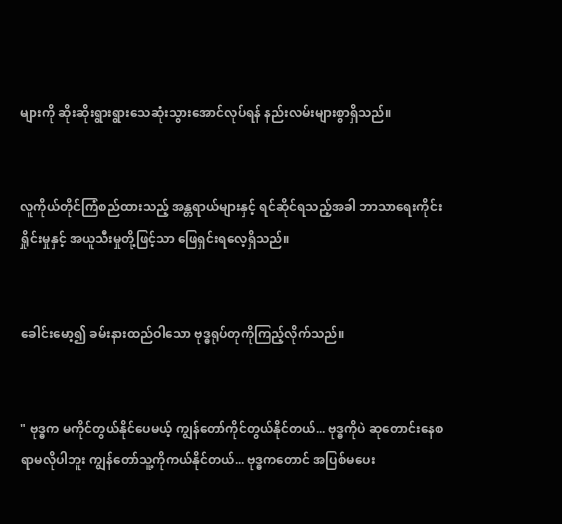များကို ဆိုးဆိုးရွားရွားသေဆုံးသွားအောင်လုပ်ရန် နည်းလမ်းများစွာရှိသည်။


လူကိုယ်တိုင်ကြံစည်ထားသည့် အန္တရာယ်များနှင့် ရင်ဆိုင်ရသည့်အခါ ဘာသာရေးကိုင်းရှိုင်းမှုနှင့် အယူသီးမှုတို့ဖြင့်သာ ဖြေရှင်းရလေ့ရှိသည်။


ခေါင်းမော့၍ ခမ်းနားထည်ဝါသော ဗုဒ္ဓရုပ်တုကိုကြည့်လိုက်သည်။


" ဗုဒ္ဓက မကိုင်တွယ်နိုင်ပေမယ့် ကျွန်တော်ကိုင်တွယ်နိုင်တယ်... ဗုဒ္ဓကိုပဲ ဆုတောင်းနေစရာမလိုပါဘူး ကျွန်တော်သူ့ကိုကယ်နိုင်တယ်... ဗုဒ္ဓကတောင် အပြစ်မပေး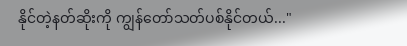နိုင်တဲ့နတ်ဆိုးကို ကျွန်တော်သတ်ပစ်နိုင်တယ်..."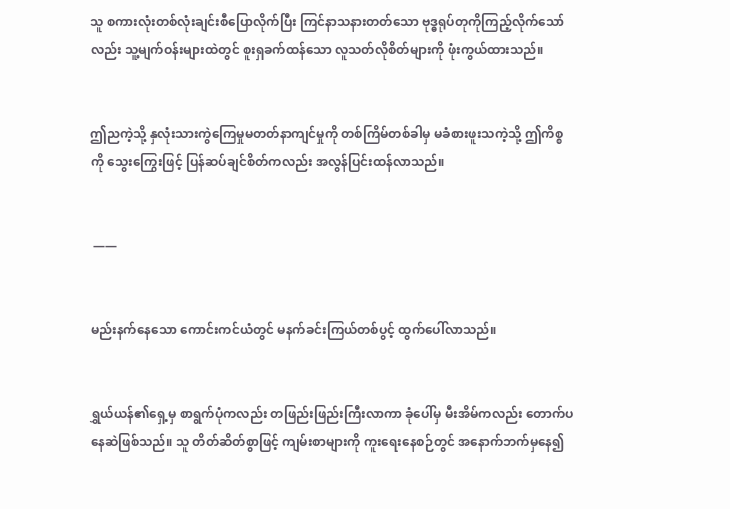သူ စကားလုံးတစ်လုံးချင်းစီပြောလိုက်ပြီး ကြင်နာသနားတတ်သော ဗုဒ္ဓရုပ်တုကိုကြည့်လိုက်သော်လည်း သူ့မျက်ဝန်းများထဲတွင် စူးရှခက်ထန်သော လူသတ်လိုစိတ်များကို ဖုံးကွယ်ထားသည်။


ဤညကဲ့သို့ နှလုံးသားကွဲကြေမှုမတတ်နာကျင်မှုကို တစ်ကြိမ်တစ်ခါမှ မခံစားဖူးသကဲ့သို့ ဤကိစ္စကို သွေးကြွေးဖြင့် ပြန်ဆပ်ချင်စိတ်ကလည်း အလွန်ပြင်းထန်လာသည်။


 ——


မည်းနက်နေသော ကောင်းကင်ယံတွင် မနက်ခင်းကြယ်တစ်ပွင့် ထွက်ပေါ်လာသည်။


ရွှယ်ယန်၏ရှေ့မှ စာရွက်ပုံကလည်း တဖြည်းဖြည်းကြီးလာကာ ခုံပေါ်မှ မီးအိမ်ကလည်း တောက်ပနေဆဲဖြစ်သည်။ သူ တိတ်ဆိတ်စွာဖြင့် ကျမ်းစာများကို ကူးရေးနေစဉ်တွင် အနောက်ဘက်မှနေ၍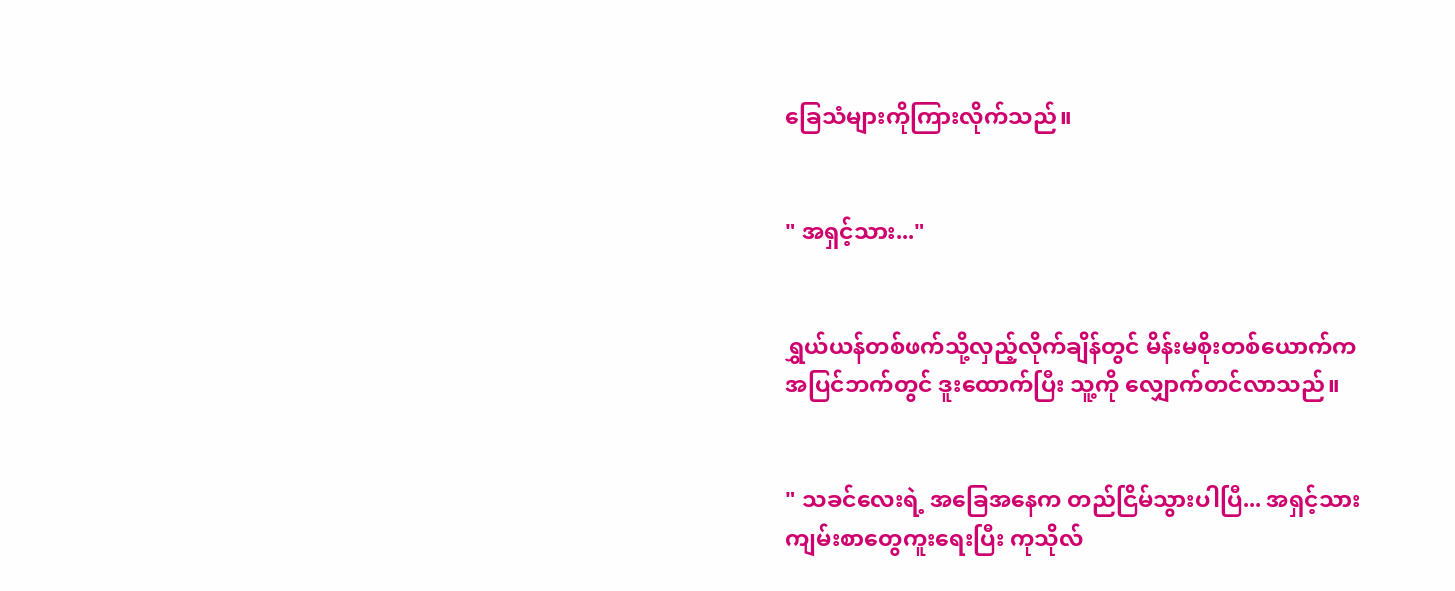ခြေသံများကိုကြားလိုက်သည်။


" အရှင့်သား..."


ရွှယ်ယန်တစ်ဖက်သို့လှည့်လိုက်ချိန်တွင် မိန်းမစိုးတစ်ယောက်က အပြင်ဘက်တွင် ဒူးထောက်ပြီး သူ့ကို လျှောက်တင်လာသည်။


" သခင်လေးရဲ့ အခြေအနေက တည်ငြိမ်သွားပါပြီ... အရှင့်သား ကျမ်းစာတွေကူးရေးပြီး ကုသိုလ်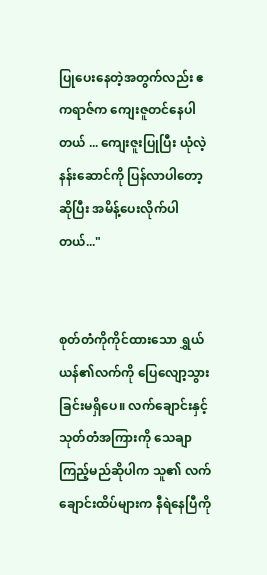ပြုပေးနေတဲ့အတွက်လည်း ဧကရာဇ်က ကျေးဇူတင်နေပါတယ် ... ကျေးဇူးပြုပြီး ယုံလဲ့နန်းဆောင်ကို ပြန်လာပါတော့ဆိုပြီး အမိန့်ပေးလိုက်ပါတယ်..."


စုတ်တံကိုကိုင်ထားသော ရွှယ်ယန်၏လက်ကို ပြေလျော့သွားခြင်းမရှိပေ။ လက်ချောင်းနှင့် သုတ်တံအကြားကို သေချာကြည့်မည်ဆိုပါက သူ၏ လက်ချောင်းထိပ်များက နီရဲနေပြီကို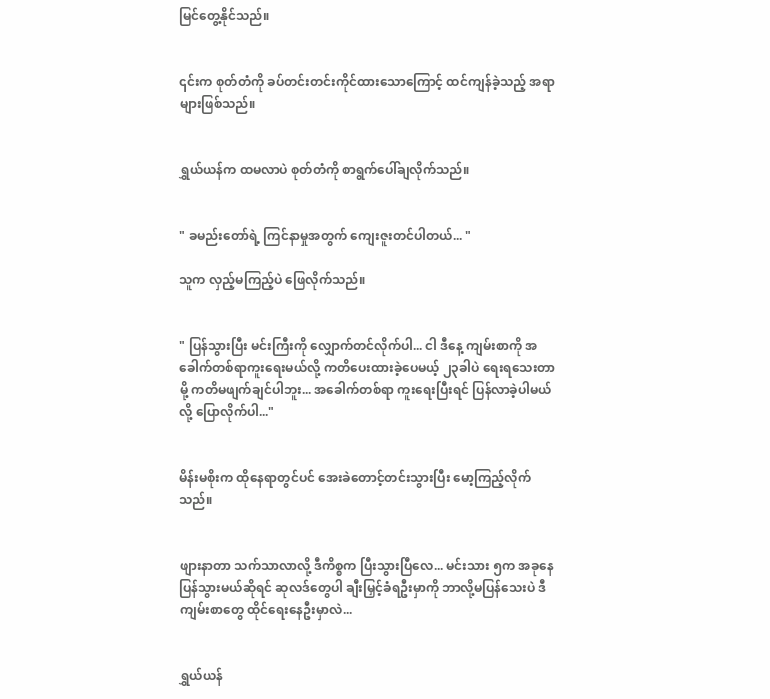မြင်တွေ့နိုင်သည်။


၎င်းက စုတ်တံကို ခပ်တင်းတင်းကိုင်ထားသောကြောင့် ထင်ကျန်ခဲ့သည့် အရာများဖြစ်သည်။


ရွှယ်ယန်က ထမလာပဲ စုတ်တံကို စာရွက်ပေါ်ချလိုက်သည်။


" ခမည်းတော်ရဲ့ ကြင်နာမှုအတွက် ကျေးဇူးတင်ပါတယ်... "

သူက လှည့်မကြည့်ပဲ ဖြေလိုက်သည်။


" ပြန်သွားပြီး မင်းကြီးကို လျှောက်တင်လိုက်ပါ... ငါ ဒီနေ့ ကျမ်းစာကို အခေါက်တစ်ရာကူးရေးမယ်လို့ ကတိပေးထားခဲ့ပေမယ့် ၂၃ခါပဲ ရေးရသေးတာမို့ ကတိမဖျက်ချင်ပါဘူး... အခေါက်တစ်ရာ ကူးရေးပြီးရင် ပြန်လာခဲ့ပါမယ်လို့ ပြောလိုက်ပါ..."


မိန်းမစိုးက ထိုနေရာတွင်ပင် အေးခဲတောင့်တင်းသွားပြီး မော့ကြည့်လိုက်သည်။


ဖျားနာတာ ‌သက်သာလာလို့ ဒီကိစ္စက ပြီးသွားပြီလေ... မင်းသား ၅က အခုနေပြန်သွားမယ်ဆိုရင် ဆုလဒ်တွေပါ ချီးမြှင့်ခံရဦးမှာကို ဘာလို့မပြန်သေးပဲ ဒီကျမ်းစာတွေ ထိုင်ရေးနေဦးမှာလဲ...


ရွှယ်ယန်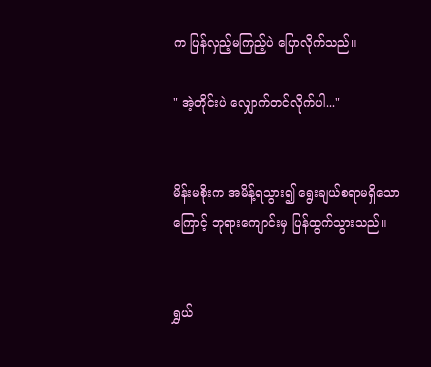က ပြန်လှည့်မကြည့်ပဲ ပြောလိုက်သည်။

" အဲ့တိုင်းပဲ လျှောက်တင်လိုက်ပါ..."


မိန်းမစိုးက အမိန့်ရသွား၍ ရွေးချယ်စရာမရှိသောကြောင့် ဘုရားကျောင်းမှ ပြန်ထွက်သွားသည်။


ရွှယ်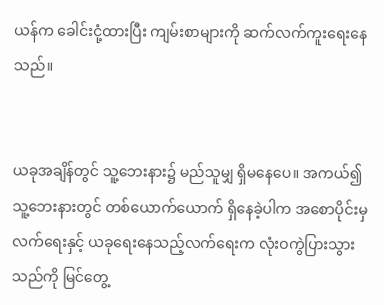ယန်က‌ ခေါင်းငုံ့ထားပြီး ကျမ်းစာများကို ဆက်လက်ကူးရေးနေသည်။


ယခုအချိန်တွင် သူ့ဘေးနား၌ မည်သူမျှ ရှိမနေပေ။ အကယ်၍ သူ့ဘေးနားတွင် တစ်ယောက်ယောက် ရှိနေခဲ့ပါက အစောပိုင်းမှလက်ရေးနှင့် ယခုရေးနေသည့်လက်ရေးက လုံးဝကွဲပြားသွားသည်ကို မြင်တွေ့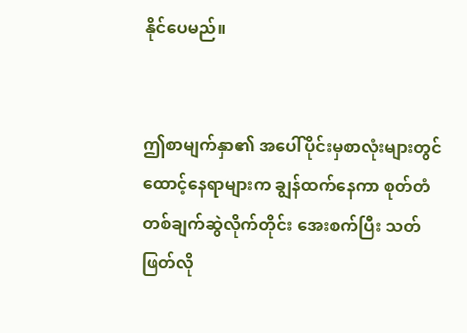နိုင်ပေမည်။


ဤစာမျက်နှာ၏ အပေါ်ပိုင်းမှစာလုံးများတွင် ထောင့်နေရာများက ချွန်ထက်နေကာ စုတ်တံတစ်ချက်ဆွဲလိုက်တိုင်း အေးစက်ပြီး သတ်ဖြတ်လို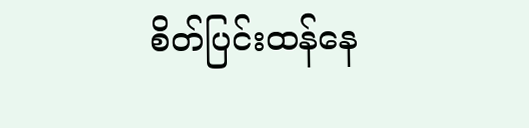စိတ်ပြင်းထန်နေ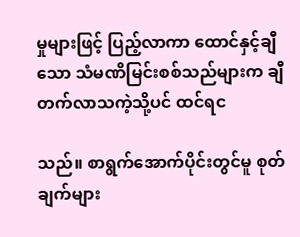မှုများဖြင့် ပြည့်လာကာ ထောင်နှင့်ချီသော သံမဏိမြင်းစစ်သည်များက ချီတက်လာသကဲ့သို့ပင် ထင်ရင

သည်။ စာရွက်အောက်ပိုင်းတွင်မူ စုတ်ချက်များ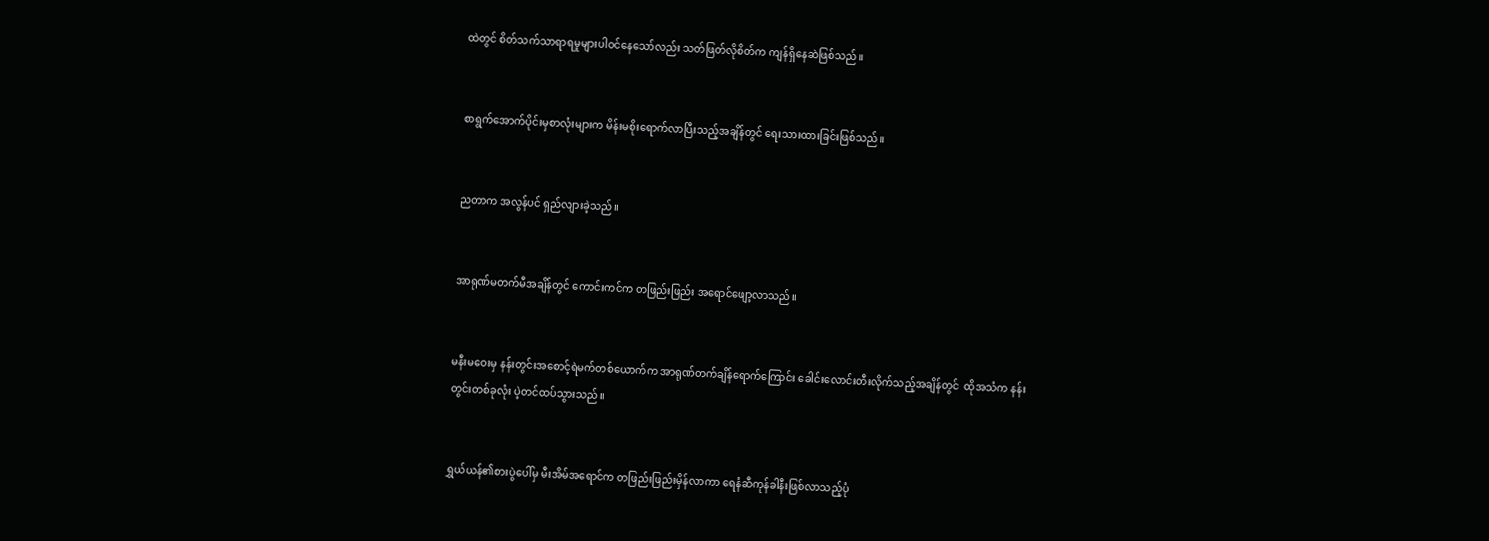ထဲတွင် စိတ်သက်သာရာရမှုများပါဝင်နေသော်လည်း သတ်ဖြတ်လိုစိတ်က ကျန်ရှိနေဆဲဖြစ်သည်။


စာရွက်အောက်ပိုင်းမှစာလုံးများက မိန်းမစိုးရောက်လာပြီးသည့်အချိန်တွင် ရေးသားထားခြင်းဖြစ်သည်။


ညတာက အလွန်ပင် ရှည်လျားခဲ့သည်။


အာရုဏ်မတက်မီအချိန်တွင် ကောင်းကင်က တဖြည်းဖြည်း အရောင်ဖျော့လာသည်။


မနီးမဝေးမှ နန်းတွင်းအစောင့်ရဲမက်တစ်ယောက်က အာရုဏ်တက်ချိန်ရောက်ကြောင်း ခေါင်းလောင်းတီးလိုက်သည့်အချိန်တွင်  ထိုအသံက နန်းတွင်းတစ်ခုလုံး ပဲ့တင်ထပ်သွားသည်။


ရွှယ်ယန်၏စားပွဲပေါ်မှ မီးအိမ်အရောင်က တဖြည်းဖြည်းမှိန်လာကာ ရေနံဆီကုန်ခါနီးဖြစ်လာသည့်ပုံ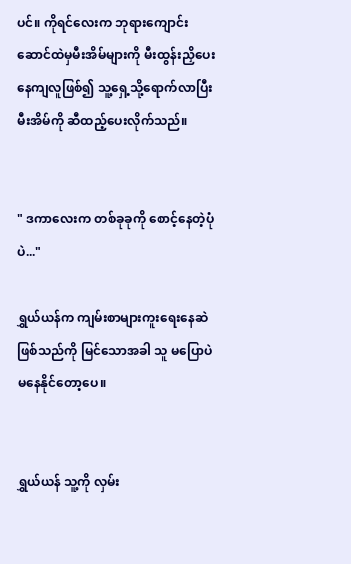ပင်။ ကိုရင်လေးက ဘုရားကျောင်းဆောင်ထဲမှမီးအိမ်များကို မီးထွန်းညှိပေးနေကျလူဖြစ်၍ သူ့ရှေ့သို့ရောက်လာပြီး မီးအိမ်ကို ဆီထည့်ပေးလိုက်သည်။


" ဒကာလေးက တစ်ခုခုကို စောင့်နေတဲ့ပုံပဲ..."

ရွှယ်ယန်က ကျမ်းစာများကူးရေးနေဆဲဖြစ်သည်ကို မြင်သောအခါ သူ မပြောပဲ မနေနိုင်တော့ပေ။


ရွှယ်ယန် သူ့ကို လှမ်း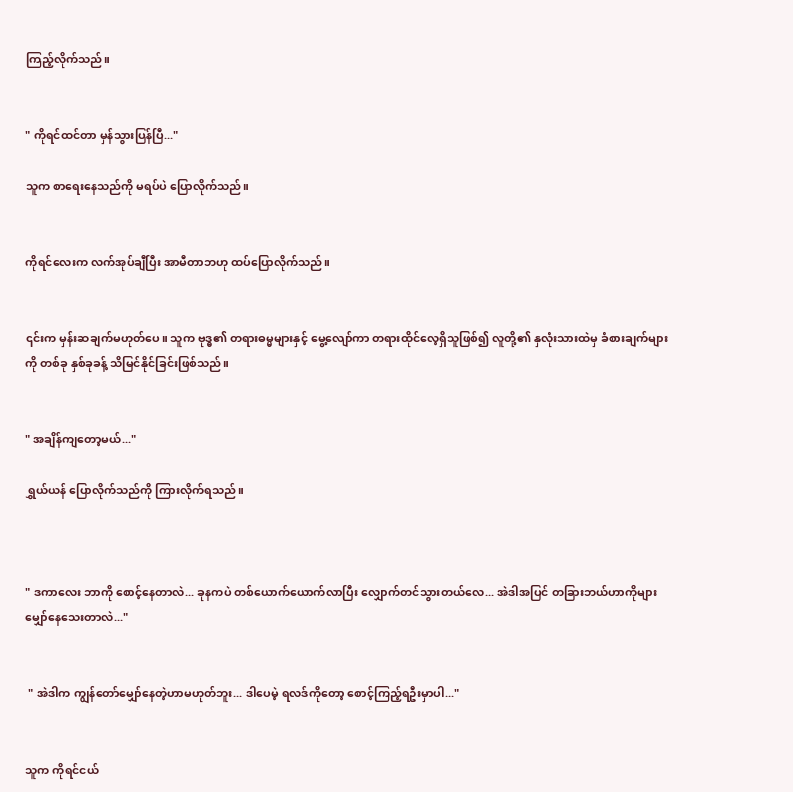ကြည့်လိုက်သည်။


" ကိုရင်ထင်တာ မှန်သွားပြန်ပြီ..."

သူက စာရေးနေသည်ကို မရပ်ပဲ ပြောလိုက်သည်။


ကိုရင်လေးက လက်အုပ်ချီပြီး အာမီတာဘဟု ထပ်ပြောလိုက်သည်။


၎င်းက မှန်းဆချက်မဟုတ်ပေ။ သူက ဗုဒ္ဓ၏ တရားဓမ္မများနှင့် မွေ့လျော်ကာ တရားထိုင်လေ့ရှိသူဖြစ်၍ လူတို့၏ နှလုံးသားထဲမှ ခံစားချက်များကို တစ်ခု နှစ်ခုခန့် သိမြင်နိုင်ခြင်းဖြစ်သည်။


" အချိန်ကျတော့မယ်..."

ရွှယ်ယန် ပြောလိုက်သည်ကို ကြားလိုက်ရသည်။



" ဒကာလေး ဘာကို စောင့်နေတာလဲ... ခုနကပဲ တစ်ယောက်ယောက်လာပြီး လျှောက်တင်သွားတယ်လေ... အဲဒါအပြင် တခြားဘယ်ဟာကိုများ မျှော်နေသေးတာလဲ..."


 " အဲဒါက ကျွန်တော်မျှော်နေတဲ့ဟာမဟုတ်ဘူး... ဒါပေမဲ့ ရလဒ်ကိုတော့ စောင့်ကြည့်ရဦးမှာပါ..."


သူက ကိုရင်ငယ်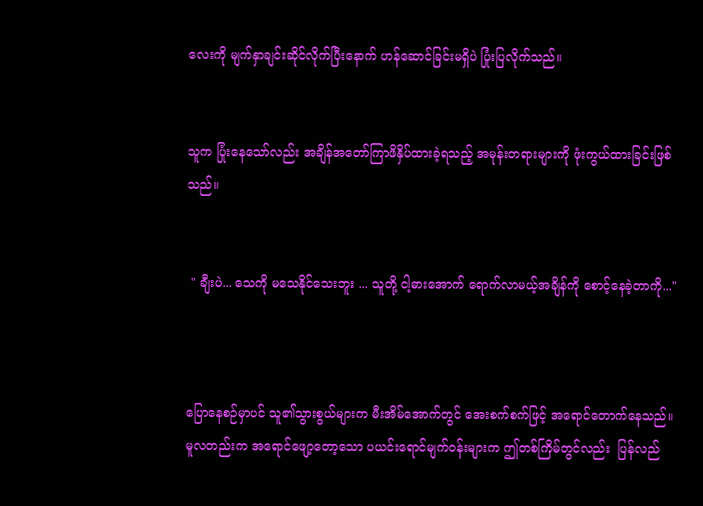လေးကို မျက်နှာချင်းဆိုင်လိုက်ပြီးနောက် ဟန်ဆောင်ခြင်းမရှိပဲ ပြုံးပြလိုက်သည်။


သူက ပြုံးနေသော်လည်း အချိန်အတော်ကြာဖိနှိပ်ထားခဲ့ရသည့် အမုန်းတရားများကို ဖုံးကွယ်ထားခြင်းဖြစ်သည်။


 " ချီးပဲ... သေကို မသေနိုင်သေးဘူး ... သူတို့ ငါ့‌ဓားအောက် ရောက်လာမယ့်အချိန်ကို စောင့်နေခဲ့တာကို..."



ပြောနေစဉ်မှာပင် သူ၏သွားစွယ်များက မီးအိမ်အောက်တွင် အေးစက်စက်ဖြင့် အရောင်တောက်နေသည်။ မူလတည်းက အရောင်ဖျော့တော့သော ပယင်းရောင်မျက်ဝန်းများက ဤတစ်ကြိမ်တွင်လည်း  ပြန်လည်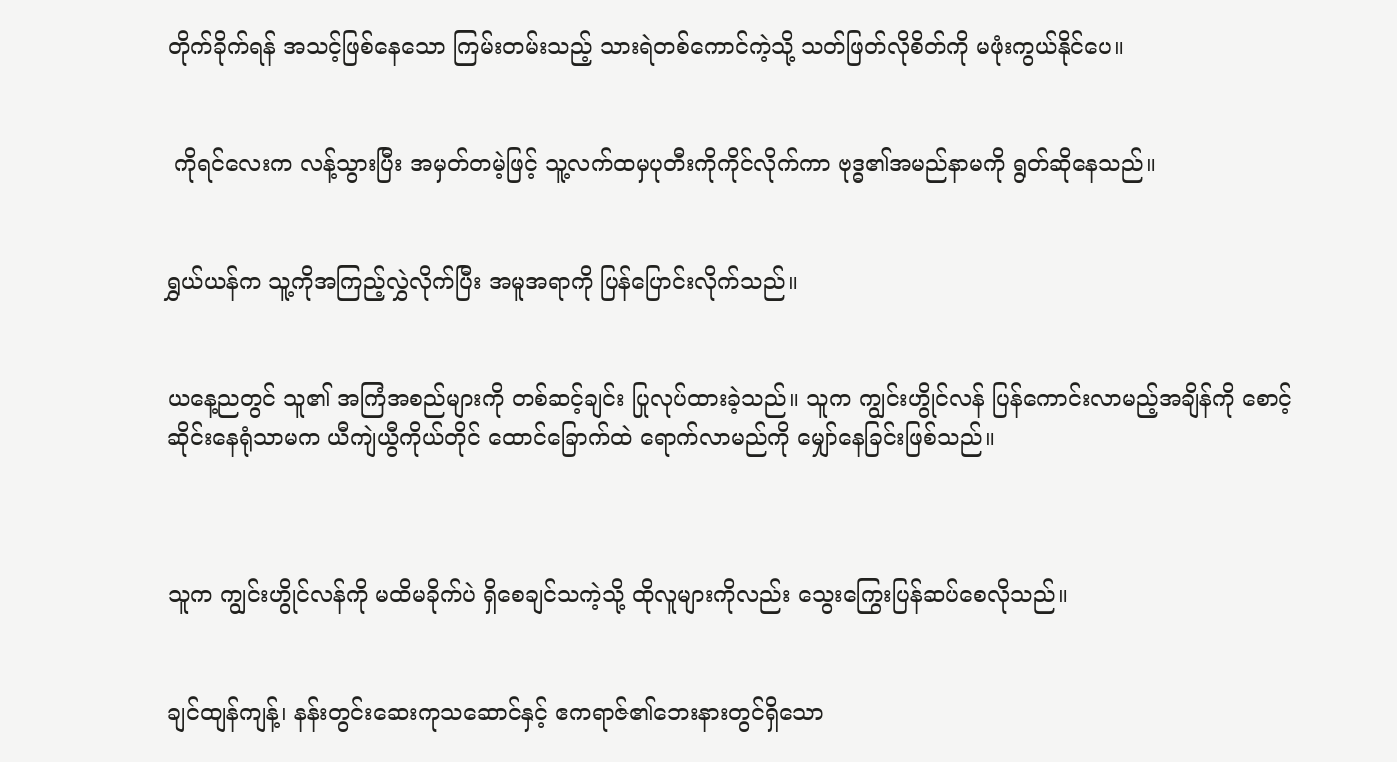တိုက်ခိုက်ရန် အသင့်ဖြစ်နေသော ကြမ်းတမ်းသည့် သားရဲတစ်ကောင်ကဲ့သို့ သတ်ဖြတ်လိုစိတ်ကို မဖုံးကွယ်နိုင်ပေ။


 ကိုရင်လေးက လန့်သွားပြီး အမှတ်တမဲ့ဖြင့် သူ့လက်ထမှပုတီးကိုကိုင်လိုက်ကာ ဗုဒ္ဓ၏အမည်နာမကို ရွတ်ဆိုနေသည်။


ရွှယ်ယန်က သူ့ကိုအကြည့်လွှဲလိုက်ပြီး အမူအရာကို ပြန်ပြောင်းလိုက်သည်။


ယနေ့ညတွင် သူ၏ အကြံအစည်များကို တစ်ဆင့်ချင်း ပြုလုပ်ထားခဲ့သည်။ သူက ကျွင်းဟွိုင်လန် ပြန်ကောင်းလာမည့်အချိန်ကို စောင့်ဆိုင်းနေရုံသာမက ယီကျဲယွီကိုယ်တိုင် ထောင်ခြောက်ထဲ ရောက်လာမည်ကို မျှော်နေခြင်းဖြစ်သည်။



သူက ကျွင်းဟွိုင်လန်ကို မထိမခိုက်ပဲ ရှိစေချင်သကဲ့သို့ ထိုလူများကိုလည်း သွေးကြွေးပြန်ဆပ်စေလိုသည်။


ချင်ထျန်ကျန့်၊ နန်းတွင်းဆေးကုသဆောင်နှင့် ဧကရာဇ်၏ဘေးနားတွင်ရှိသော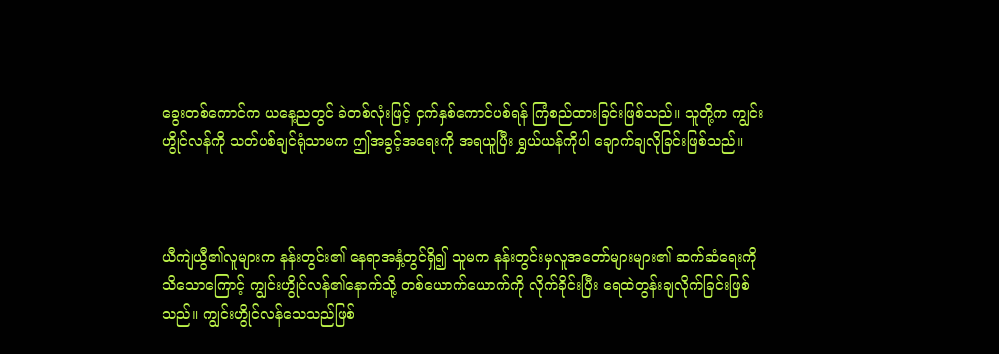ခွေးတစ်ကောင်က ယနေ့ညတွင် ခဲတစ်လုံးဖြင့် ငှက်နှစ်ကောင်ပစ်ရန် ကြံစည်ထားခြင်းဖြစ်သည်။ သူတို့က ကျွင်းဟွိုင်လန်ကို သတ်ပစ်ချင်ရုံသာမက ဤအခွင့်အရေးကို အရယူပြီး ရွှယ်ယန်ကိုပါ ချောက်ချလိုခြင်းဖြစ်သည်။



ယီကျဲယွီ၏လူများက နန်းတွင်း၏ နေရာအနှံ့တွင်ရှိ၍ သူမက နန်းတွင်းမှလူအတော်များများ၏ ဆက်ဆံရေးကို သိသောကြောင့် ကျွင်းဟွိုင်လန်၏နောက်သို့ တစ်ယောက်ယောက်ကို လိုက်ခိုင်းပြီး ရေထဲတွန်းချလိုက်ခြင်းဖြစ်သည်။ ကျွင်းဟွိုင်လန်သေသည်ဖြစ်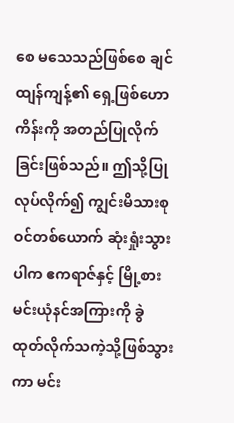စေ မသေသည်ဖြစ်စေ ချင်ထျန်ကျန့်၏ ရှေ့ဖြစ်ဟောကိန်းကို အတည်ပြုလိုက်ခြင်းဖြစ်သည်။ ဤသို့ပြုလုပ်လိုက်၍ ကျွင်းမိသားစုဝင်တစ်ယောက် ဆုံးရှုံးသွားပါက ဧကရာဇ်နှင့် မြို့စားမင်းယုံနင်အကြားကို ခွဲထုတ်လိုက်သကဲ့သို့ဖြစ်သွားကာ မင်း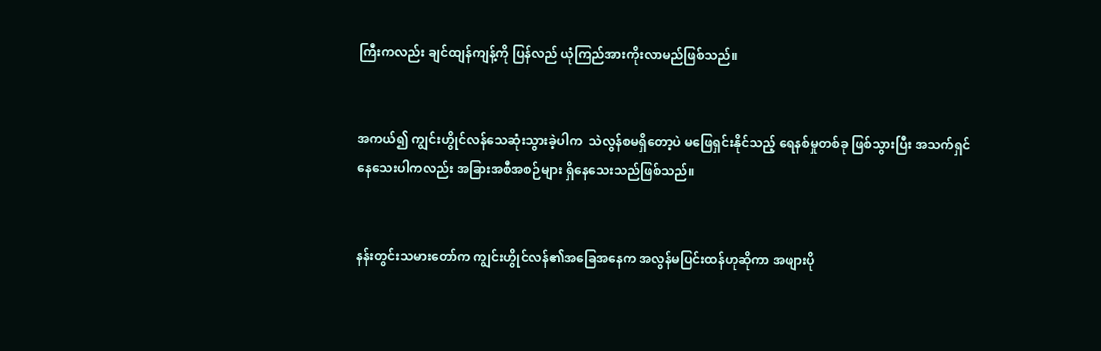ကြီးကလည်း ချင်ထျန်ကျန့်ကို ပြန်လည် ယုံကြည်အားကိုးလာမည်ဖြစ်သည်။


အကယ်၍ ကျွင်းဟွိုင်လန်သေဆုံးသွားခဲ့ပါက  သဲလွန်စမရှိတော့ပဲ မဖြေရှင်းနိုင်သည့် ရေနစ်မှုတစ်ခု ဖြစ်သွားပြီး အသက်ရှင်နေသေးပါကလည်း အခြားအစီအစဉ်များ ရှိနေသေးသည်ဖြစ်သည်။


နန်းတွင်းသမားတော်က ကျွင်းဟွိုင်လန်၏အခြေအနေက အလွန်မပြင်းထန်ဟုဆိုကာ အဖျားပို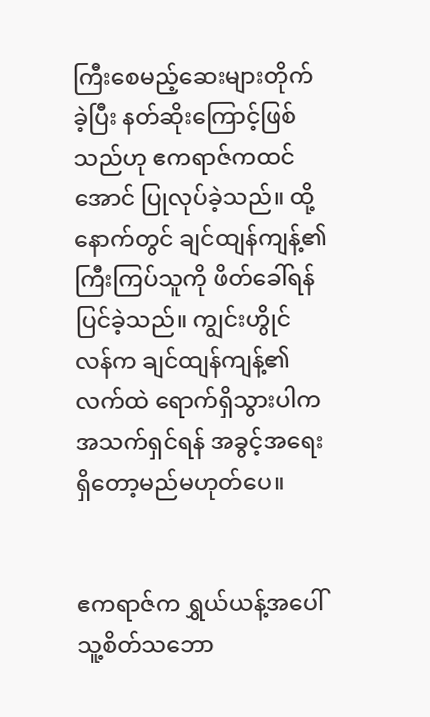ကြီးစေမည့်ဆေးများတိုက်ခဲ့ပြီး နတ်ဆိုးကြောင့်ဖြစ်သည်ဟု ဧကရာဇ်ကထင်အောင် ပြုလုပ်ခဲ့သည်။ ထို့နောက်တွင် ချင်ထျန်ကျန့်၏ ကြီးကြပ်သူကို ဖိတ်ခေါ်ရန်ပြင်ခဲ့သည်။ ကျွင်းဟွိုင်လန်က ချင်ထျန်ကျန့်၏လက်ထဲ ရောက်ရှိသွားပါက အသက်ရှင်ရန် အခွင့်အရေး ရှိတော့မည်မဟုတ်ပေ။


ဧကရာဇ်က ရွှယ်ယန့်အပေါ် သူ့စိတ်သဘော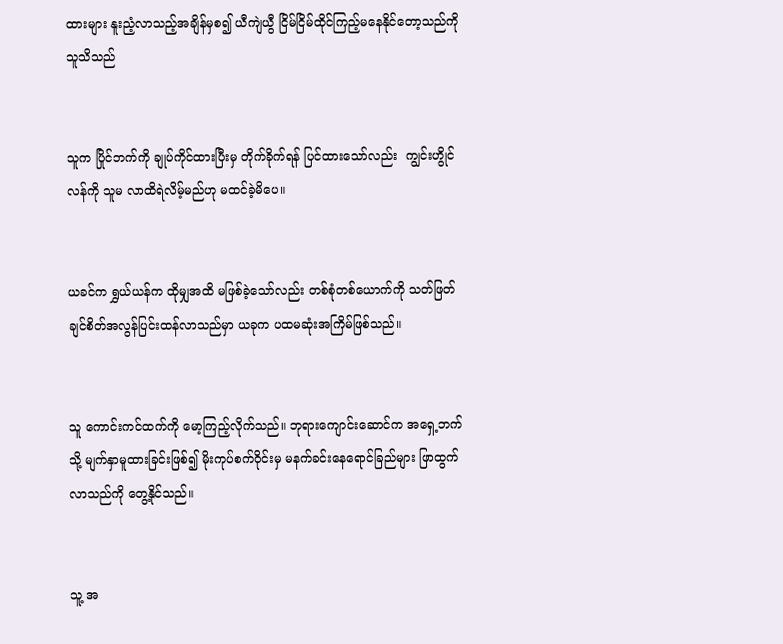ထားများ နူးညံ့လာသည့်အချိန်မှစ၍ ယီကျဲယွီ ငြိမ်ငြိမ်ထိုင်ကြည့်မနေနိုင်တော့သည်ကို သူသိသည်


သူက ပြိုင်ဘက်ကို ချုပ်ကိုင်ထားပြီးမှ တိုက်ခိုက်ရန် ပြင်ထားသော်လည်း  ကျွင်းဟွိုင်လန်ကို သူမ လာထိရဲလိမ့်မည်ဟု မထင်ခဲ့မိပေ။


ယခင်က ရွှယ်ယန်က ထိုမျှအထိ မဖြစ်ခဲ့သော်လည်း တစ်စုံတစ်‌ယောက်ကို သတ်ဖြတ်ချင်စိတ်အလွန်ပြင်းထန်လာသည်မှာ ယခုက ပထမဆုံးအကြိမ်ဖြစ်သည်။


သူ ကောင်းကင်ထက်ကို မော့ကြည့်လိုက်သည်။ ဘုရားကျောင်းဆောင်က အရှေ့ဘက်သို့ မျက်နှာမူထားခြင်းဖြစ်၍ မိုးကုပ်စက်ဝိုင်းမှ မနက်ခင်းနေရောင်ခြည်များ ဖြာထွက်လာသည်ကို တွေ့နိုင်သည်။


သူ့ အ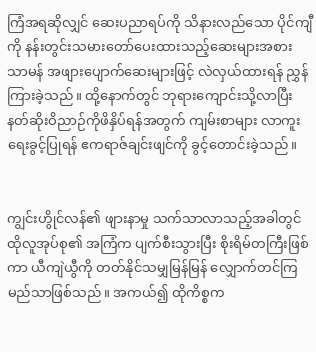ကြံအရဆိုလျှင် ဆေးပညာရပ်ကို သိနားလည်သော ပိုင်ကျီကို နန်းတွင်းသမားတော်ပေးထားသည့်ဆေးများအစား သာမန် အဖျားပျောက်ဆေးများဖြင့် လဲလှယ်ထားရန် ညွှန်ကြားခဲ့သည်။ ထို့နောက်တွင် ဘုရားကျောင်းသို့လာပြီး နတ်ဆိုးဝိညာဉ်ကိုဖိနှိပ်ရန်အတွက် ကျမ်းစာများ လာကူးရေးခွင့်ပြုရန် ဧကရာဇ်ချင်းဖျင်ကို ခွင့်တောင်းခဲ့သည်။


ကျွင်းဟွိုင်လန်၏ ဖျား‌နာမှု သက်သာလာသည့်အခါတွင် ထိုလူအုပ်စု၏ အကြံက ပျက်စီးသွားပြီး စိုးရိမ်တကြီးဖြစ်ကာ ယီကျဲယွီကို တတ်နိုင်သမျှမြန်မြန် လျှောက်တင်ကြမည်သာဖြစ်သည်။ အကယ်၍ ထိုကိစ္စက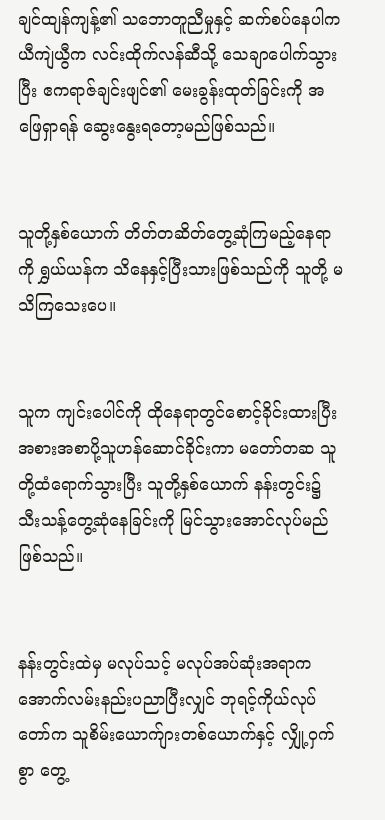ချင်ထျန်ကျန့်၏ သဘောတူညီမှုနှင့် ဆက်စပ်နေပါက ယီကျဲယွီက လင်းထိုက်လန်ဆီသို့ သေချာပေါက်သွားပြီး ဧကရာဇ်ချင်းဖျင်၏ မေးခွန်းထုတ်ခြင်းကို အဖြေရှာရန် ဆွေးနွေးရတော့မည်ဖြစ်သည်။


သူတို့နှစ်ယောက် တိတ်တဆိတ်တွေ့ဆုံကြမည့်နေရာကို ရွှယ်ယန်က သိနေနှင့်ပြီးသားဖြစ်သည်ကို သူတို့ မသိကြသေးပေ။


သူက ကျင်းပေါင်ကို ထိုနေရာတွင်စောင့်ခိုင်းထားပြီး အစားအစာပို့သူဟန်ဆောင်ခိုင်းကာ မတော်တဆ သူတို့ထံရောက်သွားပြီး သူတို့နှစ်ယောက် နန်းတွင်း၌ သီးသန့်တွေ့ဆုံနေခြင်းကို မြင်သွားအောင်လုပ်မည်ဖြစ်သည်။


နန်းတွင်းထဲမှ မလုပ်သင့် မလုပ်အပ်ဆုံးအရာက အောက်လမ်းနည်းပညာပြီးလျှင် ဘုရင့်ကိုယ်လုပ်တော်က သူစိမ်းယောက်ျားတစ်ယောက်နှင့် လျှို့ဝှက်စွာ တွေ့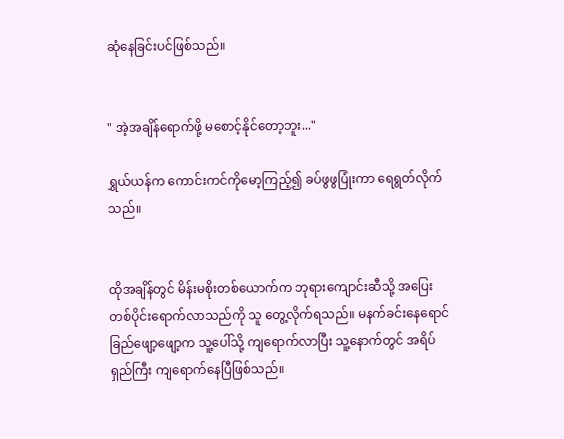ဆုံနေခြင်းပင်ဖြစ်သည်။


" အဲ့အချိန်ရောက်ဖို့ မစောင့်နိုင်တော့ဘူး..."

ရွှယ်ယန်က ကောင်းကင်ကိုမော့ကြည့်၍ ခပ်ဖွဖွပြုံးကာ ရေရွတ်လိုက်သည်။


ထိုအချိန်တွင် မိန်းမစိုးတစ်ယောက်က ဘုရားကျောင်းဆီသို့ ‌အပြေးတစ်ပိုင်းရောက်လာသည်ကို သူ တွေ့လိုက်ရသည်။ မနက်‌ခင်းနေရောင်ခြည်ဖျော့ဖျော့က သူ့ပေါ်သို့ ကျရောက်လာပြီး သူ့နောက်တွင် အရိပ်ရှည်ကြီး ကျရောက်နေပြီဖြစ်သည်။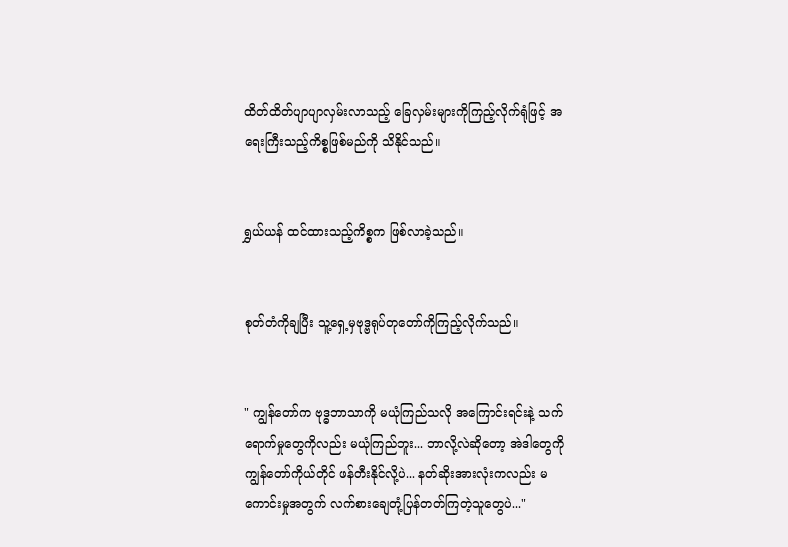ထိတ်ထိတ်ပျာပျာလှမ်းလာသည့် ခြေလှမ်းများကိုကြည့်လိုက်ရုံဖြင့် အရေးကြီးသည့်ကိစ္စဖြစ်မည်ကို သိနိုင်သည်။


ရွှယ်ယန် ထင်ထားသည့်ကိစ္စက ဖြစ်လာခဲ့သည်။


စုတ်တံကိုချပြီး သူ့ရှေ့မှဗုဒ္ဗရုပ်တုတော်ကိုကြည့်လိုက်သည်။


" ကျွန်တော်က ဗုဒ္ဓဘာသာကို မယုံကြည်သလို အကြောင်းရင်းနဲ့ သက်ရောက်မှုတွေကိုလည်း မယုံကြည်ဘူး... ဘာလို့လဲဆိုတော့ အဲဒါတွေကို ကျွန်တော်ကိုယ်တိုင် ဖန်တီးနိုင်လို့ပဲ... နတ်ဆိုးအားလုံးကလည်း မကောင်းမှုအတွက် လက်စားချေတုံ့ပြန်တတ်ကြတဲ့သူတွေပဲ..."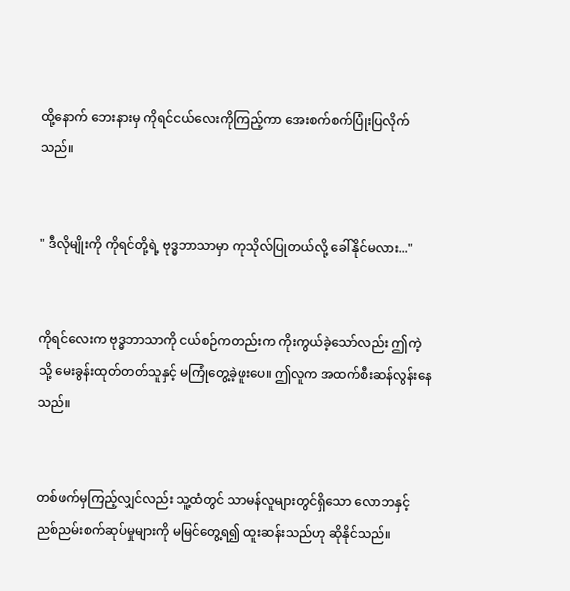ထို့နောက် ဘေးနားမှ ကိုရင်ငယ်လေးကိုကြည့်ကာ အေးစက်စက်ပြုံးပြလိုက်သည်။


" ဒီလိုမျိုးကို ကိုရင်တို့ရဲ့ ဗုဒ္ဓဘာသာမှာ ကုသိုလ်ပြုတယ်လို့ ခေါ်နိုင်မလား..."


ကိုရင်လေးက ဗုဒ္ဓဘာသာကို ငယ်စဉ်ကတည်းက ကိုးကွယ်ခဲ့သော်လည်း ဤကဲ့သို့ မေးခွန်းထုတ်တတ်သူနှင့် မကြုံတွေ့ခဲ့ဖူးပေ။ ဤလူက အထက်စီးဆန်လွန်းနေသည်။


တစ်ဖက်မှကြည့်လျှင်လည်း သူ့ထံတွင် သာမန်လူများတွင်ရှိသော လောဘနှင့် ညစ်ညမ်းစက်ဆုပ်မှုများကို မမြင်တွေ့ရ၍ ထူးဆန်းသည်ဟု ဆိုနိုင်သည်။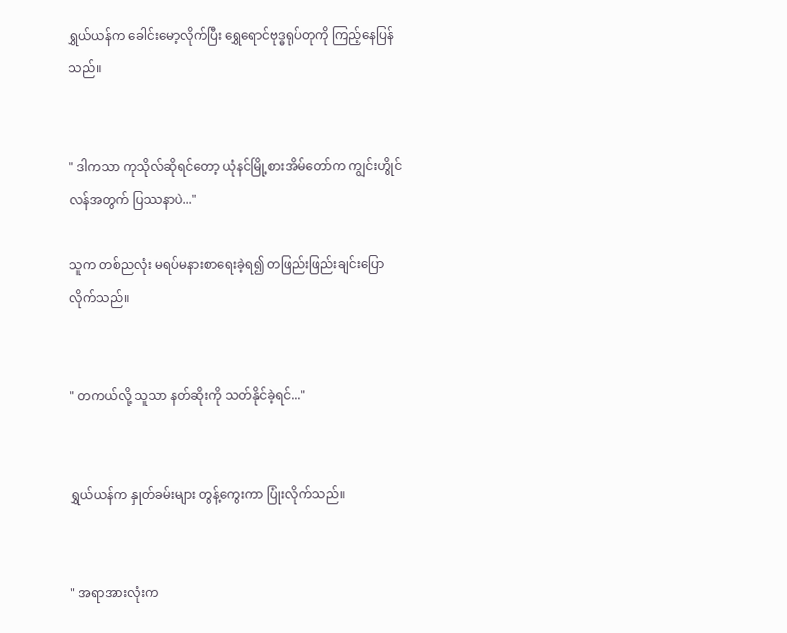ရွှယ်ယန်က ခေါင်းမော့လိုက်ပြီး ရွှေရောင်ဗုဒ္ဓရုပ်တုကို ကြည့်နေပြန်သည်။


" ဒါကသာ ကုသိုလ်ဆိုရင်တော့ ယုံနင်မြို့စားအိမ်တော်က ကျွင်းဟွိုင်လန်အတွက် ပြဿနာပဲ..."

သူက တစ်ညလုံး မရပ်မနားစာရေးခဲ့ရ၍ တဖြည်းဖြည်းချင်းပြောလိုက်သည်။


" တကယ်လို့ သူသာ နတ်ဆိုးကို သတ်နိုင်ခဲ့ရင်..."


ရွှယ်ယန်က နှုတ်ခမ်းများ တွန့်ကွေးကာ ပြုံးလိုက်သည်။


" အရာအားလုံးက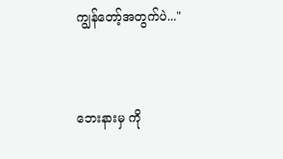ကျွန်တော့်အတွက်ပဲ..."


ဘေးနားမှ ကို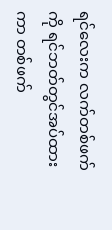ရင်လေးက လက်တစ်ဖက်ကို ရင်ဘတ်တွင်အပ်ထားကာ တစ်ဖက်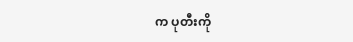က ပုတီးကို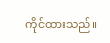ကိုင်ထားသည်။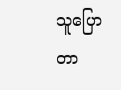သူပြောတာ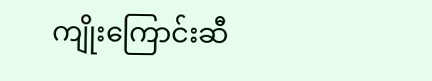ကျိုးကြောင်းဆီ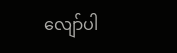လျော်ပါ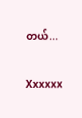တယ်...


Xxxxxx